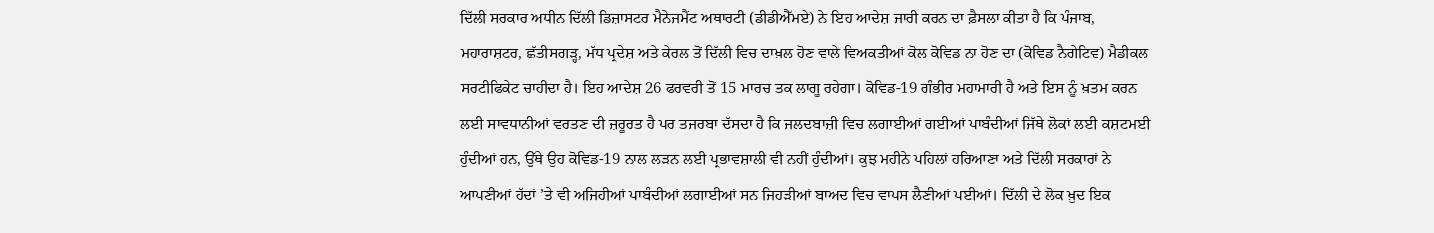ਦਿੱਲੀ ਸਰਕਾਰ ਅਧੀਨ ਦਿੱਲੀ ਡਿਜ਼ਾਸਟਰ ਮੈਨੇਜਮੈਂਟ ਅਥਾਰਟੀ (ਡੀਡੀਐੱਮਏ) ਨੇ ਇਹ ਆਦੇਸ਼ ਜਾਰੀ ਕਰਨ ਦਾ ਫ਼ੈਸਲਾ ਕੀਤਾ ਹੈ ਕਿ ਪੰਜਾਬ, ਮਹਾਰਾਸ਼ਟਰ, ਛੱਤੀਸਗੜ੍ਹ, ਮੱਧ ਪ੍ਰਦੇਸ਼ ਅਤੇ ਕੇਰਲ ਤੋਂ ਦਿੱਲੀ ਵਿਚ ਦਾਖ਼ਲ ਹੋਣ ਵਾਲੇ ਵਿਅਕਤੀਆਂ ਕੋਲ ਕੋਵਿਡ ਨਾ ਹੋਣ ਦਾ (ਕੋਵਿਡ ਨੈਗੇਟਿਵ) ਮੈਡੀਕਲ ਸਰਟੀਫਿਕੇਟ ਚਾਹੀਦਾ ਹੈ। ਇਹ ਆਦੇਸ਼ 26 ਫਰਵਰੀ ਤੋਂ 15 ਮਾਰਚ ਤਕ ਲਾਗੂ ਰਹੇਗਾ। ਕੋਵਿਡ-19 ਗੰਭੀਰ ਮਹਾਮਾਰੀ ਹੈ ਅਤੇ ਇਸ ਨੂੰ ਖ਼ਤਮ ਕਰਨ ਲਈ ਸਾਵਧਾਨੀਆਂ ਵਰਤਣ ਦੀ ਜ਼ਰੂਰਤ ਹੈ ਪਰ ਤਜਰਬਾ ਦੱਸਦਾ ਹੈ ਕਿ ਜਲਦਬਾਜ਼ੀ ਵਿਚ ਲਗਾਈਆਂ ਗਈਆਂ ਪਾਬੰਦੀਆਂ ਜਿੱਥੇ ਲੋਕਾਂ ਲਈ ਕਸ਼ਟਮਈ ਹੁੰਦੀਆਂ ਹਨ, ਉੱਥੇ ਉਹ ਕੋਵਿਡ-19 ਨਾਲ ਲੜਨ ਲਈ ਪ੍ਰਭਾਵਸ਼ਾਲੀ ਵੀ ਨਹੀਂ ਹੁੰਦੀਆਂ। ਕੁਝ ਮਹੀਨੇ ਪਹਿਲਾਂ ਹਰਿਆਣਾ ਅਤੇ ਦਿੱਲੀ ਸਰਕਾਰਾਂ ਨੇ ਆਪਣੀਆਂ ਹੱਦਾਂ ’ਤੇ ਵੀ ਅਜਿਹੀਆਂ ਪਾਬੰਦੀਆਂ ਲਗਾਈਆਂ ਸਨ ਜਿਹੜੀਆਂ ਬਾਅਦ ਵਿਚ ਵਾਪਸ ਲੈਣੀਆਂ ਪਈਆਂ। ਦਿੱਲੀ ਦੇ ਲੋਕ ਖ਼ੁਦ ਇਕ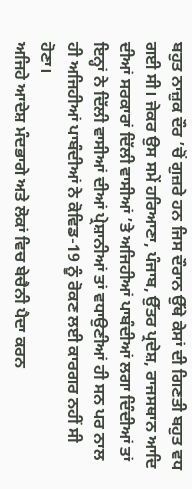ਬਹੁਤ ਨਾਜ਼ੁਕ ਦੌਰ ’ਚੋਂ ਗੁਜ਼ਰੇ ਹਨ ਜਿਸ ਦੌਰਾਨ ਉੱਥੇ ਕੇਸਾਂ ਦੀ ਗਿਣਤੀ ਬਹੁਤ ਵਧ ਗਈ ਸੀ। ਜੇਕਰ ਉਸ ਸਮੇਂ ਹਰਿਆਣਾ, ਪੰਜਾਬ, ਉੱਤਰ ਪ੍ਰਦੇਸ਼, ਰਾਜਸਥਾਨ ਆਦਿ ਦੀਆਂ ਸਰਕਾਰਾਂ ਦਿੱਲੀ ਵਾਸੀਆਂ ’ਤੇ ਅਜਿਹੀਆਂ ਪਾਬੰਦੀਆਂ ਲਗਾ ਦਿੰਦੀਆਂ ਤਾਂ ਇਨ੍ਹਾਂ ਨੇ ਦਿੱਲੀ ਵਾਸੀਆਂ ਦੀਆਂ ਪ੍ਰੇਸ਼ਾਨੀਆਂ ਤਾਂ ਵਧਾਉਣੀਆਂ ਹੀ ਸਨ ਪਰ ਨਾਲ ਹੀ ਅਜਿਹੀਆਂ ਪਾਬੰਦੀਆਂ ਨੇ ਕੋਵਿਡ-19 ਨੂੰ ਰੋਕਣ ਲਈ ਕਾਰਗਰ ਨਹੀਂ ਸੀ ਹੋਣਾ।
ਅਜਿਹੇ ਆਦੇਸ਼ ਮੰਦਭਾਗੇ ਅਤੇ ਲੋਕਾਂ ਵਿਚ ਬੇਚੈਨੀ ਪੈਦਾ ਕਰਨ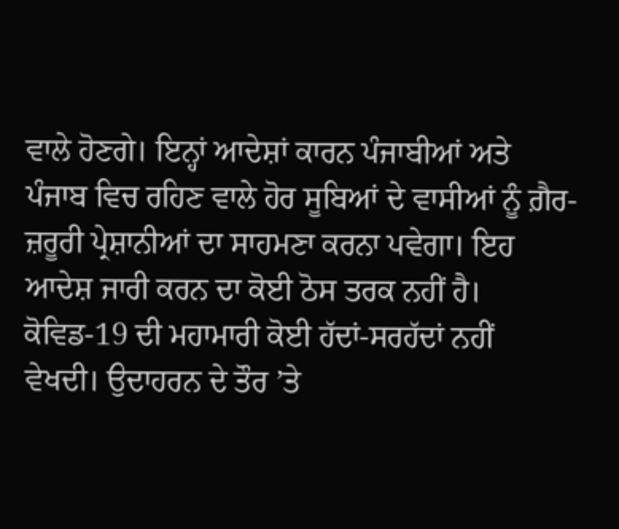ਵਾਲੇ ਹੋਣਗੇ। ਇਨ੍ਹਾਂ ਆਦੇਸ਼ਾਂ ਕਾਰਨ ਪੰਜਾਬੀਆਂ ਅਤੇ ਪੰਜਾਬ ਵਿਚ ਰਹਿਣ ਵਾਲੇ ਹੋਰ ਸੂਬਿਆਂ ਦੇ ਵਾਸੀਆਂ ਨੂੰ ਗ਼ੈਰ-ਜ਼ਰੂਰੀ ਪ੍ਰੇਸ਼ਾਨੀਆਂ ਦਾ ਸਾਹਮਣਾ ਕਰਨਾ ਪਵੇਗਾ। ਇਹ ਆਦੇਸ਼ ਜਾਰੀ ਕਰਨ ਦਾ ਕੋਈ ਠੋਸ ਤਰਕ ਨਹੀਂ ਹੈ। ਕੋਵਿਡ-19 ਦੀ ਮਹਾਮਾਰੀ ਕੋਈ ਹੱਦਾਂ-ਸਰਹੱਦਾਂ ਨਹੀਂ ਵੇਖਦੀ। ਉਦਾਹਰਨ ਦੇ ਤੌਰ ’ਤੇ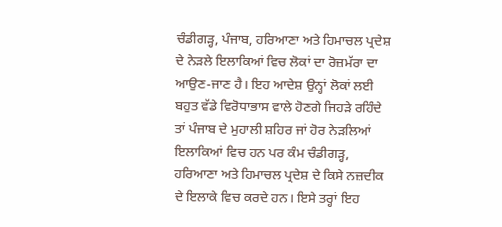ਚੰਡੀਗੜ੍ਹ, ਪੰਜਾਬ, ਹਰਿਆਣਾ ਅਤੇ ਹਿਮਾਚਲ ਪ੍ਰਦੇਸ਼ ਦੇ ਨੇੜਲੇ ਇਲਾਕਿਆਂ ਵਿਚ ਲੋਕਾਂ ਦਾ ਰੋਜ਼ਮੱਰਾ ਦਾ ਆਉਣ-ਜਾਣ ਹੈ। ਇਹ ਆਦੇਸ਼ ਉਨ੍ਹਾਂ ਲੋਕਾਂ ਲਈ ਬਹੁਤ ਵੱਡੇ ਵਿਰੋਧਾਭਾਸ ਵਾਲੇ ਹੋਣਗੇ ਜਿਹੜੇ ਰਹਿੰਦੇ ਤਾਂ ਪੰਜਾਬ ਦੇ ਮੁਹਾਲੀ ਸ਼ਹਿਰ ਜਾਂ ਹੋਰ ਨੇੜਲਿਆਂ ਇਲਾਕਿਆਂ ਵਿਚ ਹਨ ਪਰ ਕੰਮ ਚੰਡੀਗੜ੍ਹ, ਹਰਿਆਣਾ ਅਤੇ ਹਿਮਾਚਲ ਪ੍ਰਦੇਸ਼ ਦੇ ਕਿਸੇ ਨਜ਼ਦੀਕ ਦੇ ਇਲਾਕੇ ਵਿਚ ਕਰਦੇ ਹਨ। ਇਸੇ ਤਰ੍ਹਾਂ ਇਹ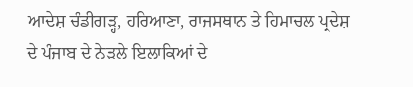ਆਦੇਸ਼ ਚੰਡੀਗੜ੍ਹ, ਹਰਿਆਣਾ, ਰਾਜਸਥਾਨ ਤੇ ਹਿਮਾਚਲ ਪ੍ਰਦੇਸ਼ ਦੇ ਪੰਜਾਬ ਦੇ ਨੇੜਲੇ ਇਲਾਕਿਆਂ ਦੇ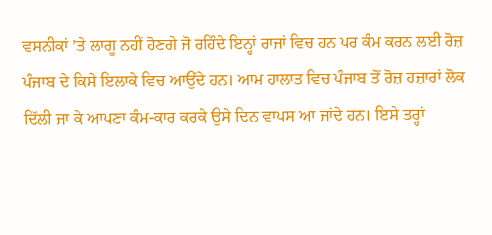ਵਸਨੀਕਾਂ ’ਤੇ ਲਾਗੂ ਨਹੀਂ ਹੋਣਗੇ ਜੋ ਰਹਿੰਦੇ ਇਨ੍ਹਾਂ ਰਾਜਾਂ ਵਿਚ ਹਨ ਪਰ ਕੰਮ ਕਰਨ ਲਈ ਰੋਜ਼ ਪੰਜਾਬ ਦੇ ਕਿਸੇ ਇਲਾਕੇ ਵਿਚ ਆਉਂਦੇ ਹਨ। ਆਮ ਹਾਲਾਤ ਵਿਚ ਪੰਜਾਬ ਤੋਂ ਰੋਜ਼ ਹਜ਼ਾਰਾਂ ਲੋਕ ਦਿੱਲੀ ਜਾ ਕੇ ਆਪਣਾ ਕੰਮ-ਕਾਰ ਕਰਕੇ ਉਸੇ ਦਿਨ ਵਾਪਸ ਆ ਜਾਂਦੇ ਹਨ। ਇਸੇ ਤਰ੍ਹਾਂ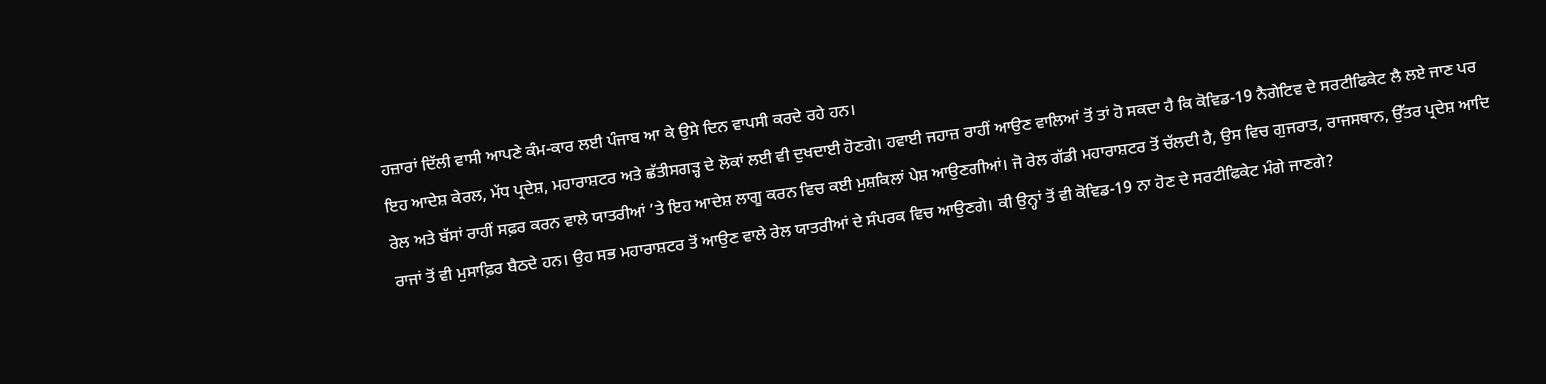ਹਜ਼ਾਰਾਂ ਦਿੱਲੀ ਵਾਸੀ ਆਪਣੇ ਕੰਮ-ਕਾਰ ਲਈ ਪੰਜਾਬ ਆ ਕੇ ਉਸੇ ਦਿਨ ਵਾਪਸੀ ਕਰਦੇ ਰਹੇ ਹਨ।
ਇਹ ਆਦੇਸ਼ ਕੇਰਲ, ਮੱਧ ਪ੍ਰਦੇਸ਼, ਮਹਾਰਾਸ਼ਟਰ ਅਤੇ ਛੱਤੀਸਗੜ੍ਹ ਦੇ ਲੋਕਾਂ ਲਈ ਵੀ ਦੁਖਦਾਈ ਹੋਣਗੇ। ਹਵਾਈ ਜਹਾਜ਼ ਰਾਹੀਂ ਆਉਣ ਵਾਲਿਆਂ ਤੋਂ ਤਾਂ ਹੋ ਸਕਦਾ ਹੈ ਕਿ ਕੋਵਿਡ-19 ਨੈਗੇਟਿਵ ਦੇ ਸਰਟੀਫਿਕੇਟ ਲੈ ਲਏ ਜਾਣ ਪਰ ਰੇਲ ਅਤੇ ਬੱਸਾਂ ਰਾਹੀਂ ਸਫ਼ਰ ਕਰਨ ਵਾਲੇ ਯਾਤਰੀਆਂ ’ਤੇ ਇਹ ਆਦੇਸ਼ ਲਾਗੂ ਕਰਨ ਵਿਚ ਕਈ ਮੁਸ਼ਕਿਲਾਂ ਪੇਸ਼ ਆਉਣਗੀਆਂ। ਜੋ ਰੇਲ ਗੱਡੀ ਮਹਾਰਾਸ਼ਟਰ ਤੋਂ ਚੱਲਦੀ ਹੈ, ਉਸ ਵਿਚ ਗੁਜਰਾਤ, ਰਾਜਸਥਾਨ, ਉੱਤਰ ਪ੍ਰਦੇਸ਼ ਆਦਿ ਰਾਜਾਂ ਤੋਂ ਵੀ ਮੁਸਾਫ਼ਿਰ ਬੈਠਦੇ ਹਨ। ਉਹ ਸਭ ਮਹਾਰਾਸ਼ਟਰ ਤੋਂ ਆਉਣ ਵਾਲੇ ਰੇਲ ਯਾਤਰੀਆਂ ਦੇ ਸੰਪਰਕ ਵਿਚ ਆਉਣਗੇ। ਕੀ ਉਨ੍ਹਾਂ ਤੋਂ ਵੀ ਕੋਵਿਡ-19 ਨਾ ਹੋਣ ਦੇ ਸਰਟੀਫਿਕੇਟ ਮੰਗੇ ਜਾਣਗੇ?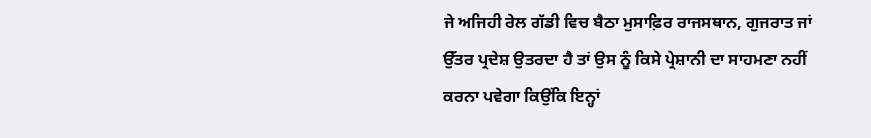ਜੇ ਅਜਿਹੀ ਰੇਲ ਗੱਡੀ ਵਿਚ ਬੈਠਾ ਮੁਸਾਫ਼ਿਰ ਰਾਜਸਥਾਨ, ਗੁਜਰਾਤ ਜਾਂ ਉੱਤਰ ਪ੍ਰਦੇਸ਼ ਉਤਰਦਾ ਹੈ ਤਾਂ ਉਸ ਨੂੰ ਕਿਸੇ ਪ੍ਰੇਸ਼ਾਨੀ ਦਾ ਸਾਹਮਣਾ ਨਹੀਂ ਕਰਨਾ ਪਵੇਗਾ ਕਿਉਂਕਿ ਇਨ੍ਹਾਂ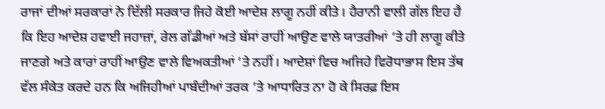ਰਾਜਾਂ ਦੀਆਂ ਸਰਕਾਰਾਂ ਨੇ ਦਿੱਲੀ ਸਰਕਾਰ ਜਿਹੇ ਕੋਈ ਆਦੇਸ਼ ਲਾਗੂ ਨਹੀਂ ਕੀਤੇ। ਹੈਰਾਨੀ ਵਾਲੀ ਗੱਲ ਇਹ ਹੈ ਕਿ ਇਹ ਆਦੇਸ਼ ਹਵਾਈ ਜਹਾਜ਼ਾਂ, ਰੇਲ ਗੱਡੀਆਂ ਅਤੇ ਬੱਸਾਂ ਰਾਹੀਂ ਆਉਣ ਵਾਲੇ ਯਾਤਰੀਆਂ ’ਤੇ ਹੀ ਲਾਗੂ ਕੀਤੇ ਜਾਣਗੇ ਅਤੇ ਕਾਰਾਂ ਰਾਹੀਂ ਆਉਣ ਵਾਲੇ ਵਿਅਕਤੀਆਂ ’ਤੇ ਨਹੀਂ। ਆਦੇਸ਼ਾਂ ਵਿਚ ਅਜਿਹੇ ਵਿਰੋਧਾਭਾਸ ਇਸ ਤੱਥ ਵੱਲ ਸੰਕੇਤ ਕਰਦੇ ਹਨ ਕਿ ਅਜਿਹੀਆਂ ਪਾਬੰਦੀਆਂ ਤਰਕ ’ਤੇ ਆਧਾਰਿਤ ਨਾ ਹੋ ਕੇ ਸਿਰਫ਼ ਇਸ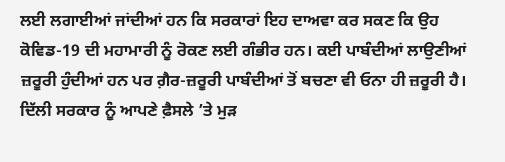ਲਈ ਲਗਾਈਆਂ ਜਾਂਦੀਆਂ ਹਨ ਕਿ ਸਰਕਾਰਾਂ ਇਹ ਦਾਅਵਾ ਕਰ ਸਕਣ ਕਿ ਉਹ ਕੋਵਿਡ-19 ਦੀ ਮਹਾਮਾਰੀ ਨੂੰ ਰੋਕਣ ਲਈ ਗੰਭੀਰ ਹਨ। ਕਈ ਪਾਬੰਦੀਆਂ ਲਾਉਣੀਆਂ ਜ਼ਰੂਰੀ ਹੁੰਦੀਆਂ ਹਨ ਪਰ ਗ਼ੈਰ-ਜ਼ਰੂਰੀ ਪਾਬੰਦੀਆਂ ਤੋਂ ਬਚਣਾ ਵੀ ਓਨਾ ਹੀ ਜ਼ਰੂਰੀ ਹੈ। ਦਿੱਲੀ ਸਰਕਾਰ ਨੂੰ ਆਪਣੇ ਫ਼ੈਸਲੇ ’ਤੇ ਮੁੜ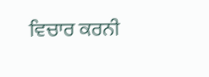ਵਿਚਾਰ ਕਰਨੀ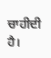ਚਾਹੀਦੀ ਹੈ।